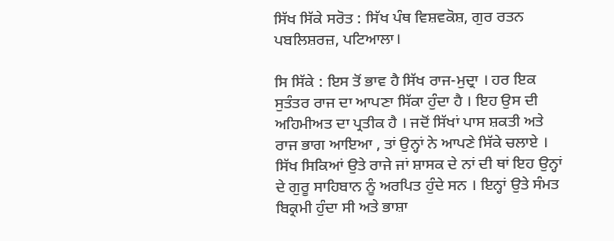ਸਿੱਖ ਸਿੱਕੇ ਸਰੋਤ : ਸਿੱਖ ਪੰਥ ਵਿਸ਼ਵਕੋਸ਼, ਗੁਰ ਰਤਨ ਪਬਲਿਸ਼ਰਜ਼, ਪਟਿਆਲਾ।

ਸਿ ਸਿੱਕੇ : ਇਸ ਤੋਂ ਭਾਵ ਹੈ ਸਿੱਖ ਰਾਜ-ਮੁਦ੍ਰਾ । ਹਰ ਇਕ ਸੁਤੰਤਰ ਰਾਜ ਦਾ ਆਪਣਾ ਸਿੱਕਾ ਹੁੰਦਾ ਹੈ । ਇਹ ਉਸ ਦੀ ਅਹਿਮੀਅਤ ਦਾ ਪ੍ਰਤੀਕ ਹੈ । ਜਦੋਂ ਸਿੱਖਾਂ ਪਾਸ ਸ਼ਕਤੀ ਅਤੇ ਰਾਜ ਭਾਗ ਆਇਆ , ਤਾਂ ਉਨ੍ਹਾਂ ਨੇ ਆਪਣੇ ਸਿੱਕੇ ਚਲਾਏ । ਸਿੱਖ ਸਿਕਿਆਂ ਉਤੇ ਰਾਜੇ ਜਾਂ ਸ਼ਾਸਕ ਦੇ ਨਾਂ ਦੀ ਥਾਂ ਇਹ ਉਨ੍ਹਾਂ ਦੇ ਗੁਰੂ ਸਾਹਿਬਾਨ ਨੂੰ ਅਰਪਿਤ ਹੁੰਦੇ ਸਨ । ਇਨ੍ਹਾਂ ਉਤੇ ਸੰਮਤ ਬਿਕ੍ਰਮੀ ਹੁੰਦਾ ਸੀ ਅਤੇ ਭਾਸ਼ਾ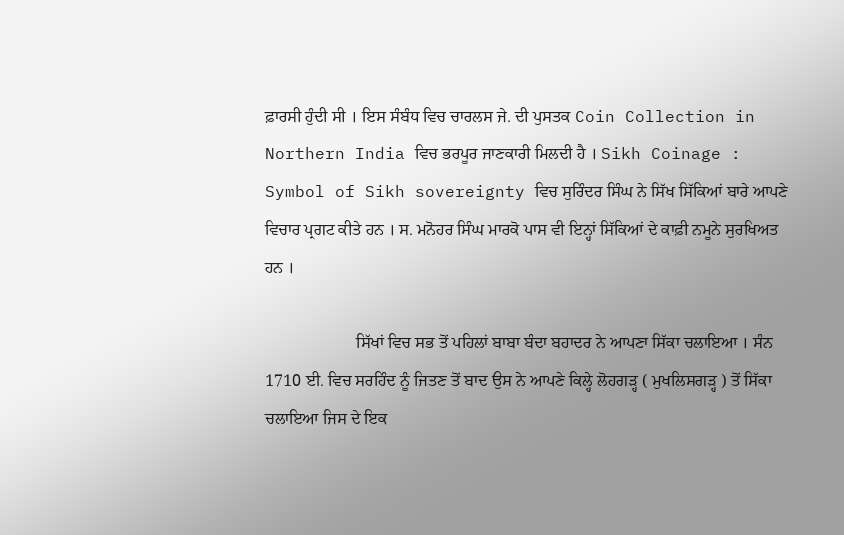ਫ਼ਾਰਸੀ ਹੁੰਦੀ ਸੀ । ਇਸ ਸੰਬੰਧ ਵਿਚ ਚਾਰਲਸ ਜੇ. ਦੀ ਪੁਸਤਕ Coin Collection in Northern India ਵਿਚ ਭਰਪੂਰ ਜਾਣਕਾਰੀ ਮਿਲਦੀ ਹੈ । Sikh Coinage : Symbol of Sikh sovereignty ਵਿਚ ਸੁਰਿੰਦਰ ਸਿੰਘ ਨੇ ਸਿੱਖ ਸਿੱਕਿਆਂ ਬਾਰੇ ਆਪਣੇ ਵਿਚਾਰ ਪ੍ਰਗਟ ਕੀਤੇ ਹਨ । ਸ. ਮਨੋਹਰ ਸਿੰਘ ਮਾਰਕੋ ਪਾਸ ਵੀ ਇਨ੍ਹਾਂ ਸਿੱਕਿਆਂ ਦੇ ਕਾਫ਼ੀ ਨਮੂਨੇ ਸੁਰਖਿਅਤ ਹਨ ।

                      ਸਿੱਖਾਂ ਵਿਚ ਸਭ ਤੋਂ ਪਹਿਲਾਂ ਬਾਬਾ ਬੰਦਾ ਬਹਾਦਰ ਨੇ ਆਪਣਾ ਸਿੱਕਾ ਚਲਾਇਆ । ਸੰਨ 1710 ਈ. ਵਿਚ ਸਰਹਿੰਦ ਨੂੰ ਜਿਤਣ ਤੋਂ ਬਾਦ ਉਸ ਨੇ ਆਪਣੇ ਕਿਲ੍ਹੇ ਲੋਹਗੜ੍ਹ ( ਮੁਖਲਿਸਗੜ੍ਹ ) ਤੋਂ ਸਿੱਕਾ ਚਲਾਇਆ ਜਿਸ ਦੇ ਇਕ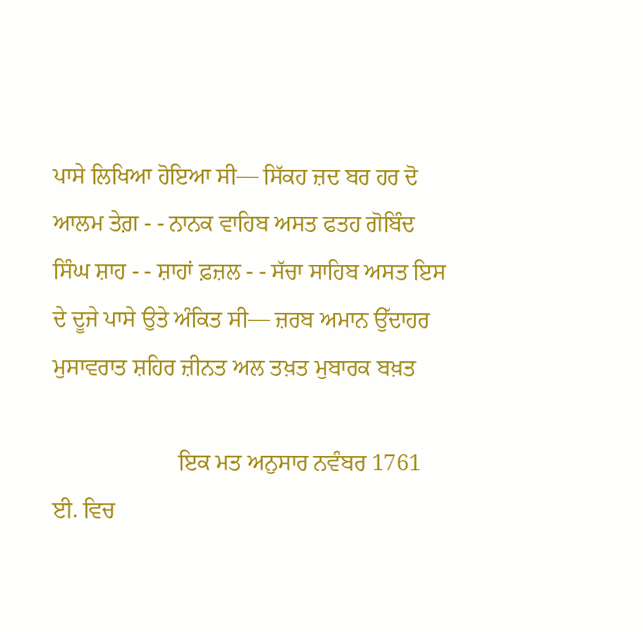ਪਾਸੇ ਲਿਖਿਆ ਹੋਇਆ ਸੀ— ਸਿੱਕਹ ਜ਼ਦ ਬਰ ਹਰ ਦੋ ਆਲਮ ਤੇਗ਼ - - ਨਾਨਕ ਵਾਹਿਬ ਅਸਤ ਫਤਹ ਗੋਬਿੰਦ ਸਿੰਘ ਸ਼ਾਹ - - ਸ਼ਾਹਾਂ ਫ਼ਜ਼ਲ - - ਸੱਚਾ ਸਾਹਿਬ ਅਸਤ ਇਸ ਦੇ ਦੂਜੇ ਪਾਸੇ ਉਤੇ ਅੰਕਿਤ ਸੀ— ਜ਼ਰਬ ਅਮਾਨ ਉੱਦਾਹਰ ਮੁਸਾਵਰਾਤ ਸ਼ਹਿਰ ਜ਼ੀਨਤ ਅਲ ਤਖ਼ਤ ਮੁਬਾਰਕ ਬਖ਼ਤ

                      ਇਕ ਮਤ ਅਨੁਸਾਰ ਨਵੰਬਰ 1761 ਈ. ਵਿਚ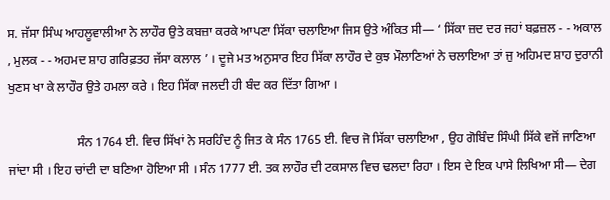ਸ. ਜੱਸਾ ਸਿੰਘ ਆਹਲੂਵਾਲੀਆ ਨੇ ਲਾਹੌਰ ਉਤੇ ਕਬਜ਼ਾ ਕਰਕੇ ਆਪਣਾ ਸਿੱਕਾ ਚਲਾਇਆ ਜਿਸ ਉਤੇ ਅੰਕਿਤ ਸੀ— ‘ ਸਿੱਕਾ ਜ਼ਦ ਦਰ ਜਹਾਂ ਬਫ਼ਜ਼ਲ - - ਅਕਾਲ , ਮੁਲਕ - - ਅਹਮਦ ਸ਼ਾਹ ਗਰਿਫ਼ਤਹ ਜੱਸਾ ਕਲਾਲ ’ । ਦੂਜੇ ਮਤ ਅਨੁਸਾਰ ਇਹ ਸਿੱਕਾ ਲਾਹੌਰ ਦੇ ਕੁਝ ਮੌਲਾਣਿਆਂ ਨੇ ਚਲਾਇਆ ਤਾਂ ਜੁ ਅਹਿਮਦ ਸ਼ਾਹ ਦੁਰਾਨੀ ਖੁਣਸ ਖਾ ਕੇ ਲਾਹੌਰ ਉਤੇ ਹਮਲਾ ਕਰੇ । ਇਹ ਸਿੱਕਾ ਜਲਦੀ ਹੀ ਬੰਦ ਕਰ ਦਿੱਤਾ ਗਿਆ ।

                      ਸੰਨ 1764 ਈ. ਵਿਚ ਸਿੱਖਾਂ ਨੇ ਸਰਹਿੰਦ ਨੂੰ ਜਿਤ ਕੇ ਸੰਨ 1765 ਈ. ਵਿਚ ਜੋ ਸਿੱਕਾ ਚਲਾਇਆ , ਉਹ ਗੋਬਿੰਦ ਸਿੰਘੀ ਸਿੱਕੇ ਵਜੋਂ ਜਾਣਿਆ ਜਾਂਦਾ ਸੀ । ਇਹ ਚਾਂਦੀ ਦਾ ਬਣਿਆ ਹੋਇਆ ਸੀ । ਸੰਨ 1777 ਈ. ਤਕ ਲਾਹੌਰ ਦੀ ਟਕਸਾਲ ਵਿਚ ਢਲਦਾ ਰਿਹਾ । ਇਸ ਦੇ ਇਕ ਪਾਸੇ ਲਿਖਿਆ ਸੀ— ਦੇਗ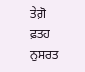ਤੇਗ਼ੋ ਫ਼ਤਹ ਨੁਸਰਤ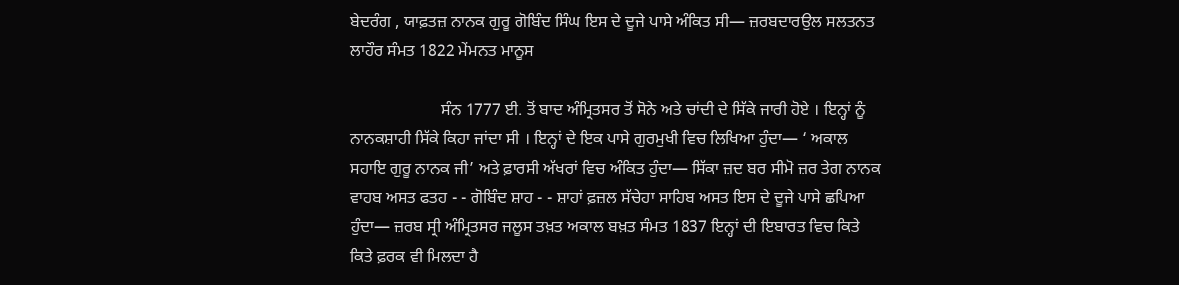ਬੇਦਰੰਗ , ਯਾਫ਼ਤਜ਼ ਨਾਨਕ ਗੁਰੂ ਗੋਬਿੰਦ ਸਿੰਘ ਇਸ ਦੇ ਦੂਜੇ ਪਾਸੇ ਅੰਕਿਤ ਸੀ— ਜ਼ਰਬਦਾਰਉਲ ਸਲਤਨਤ ਲਾਹੌਰ ਸੰਮਤ 1822 ਮੇਂਮਨਤ ਮਾਨੂਸ

                      ਸੰਨ 1777 ਈ. ਤੋਂ ਬਾਦ ਅੰਮ੍ਰਿਤਸਰ ਤੋਂ ਸੋਨੇ ਅਤੇ ਚਾਂਦੀ ਦੇ ਸਿੱਕੇ ਜਾਰੀ ਹੋਏ । ਇਨ੍ਹਾਂ ਨੂੰ ਨਾਨਕਸ਼ਾਹੀ ਸਿੱਕੇ ਕਿਹਾ ਜਾਂਦਾ ਸੀ । ਇਨ੍ਹਾਂ ਦੇ ਇਕ ਪਾਸੇ ਗੁਰਮੁਖੀ ਵਿਚ ਲਿਖਿਆ ਹੁੰਦਾ— ‘ ਅਕਾਲ ਸਹਾਇ ਗੁਰੂ ਨਾਨਕ ਜੀ’ ਅਤੇ ਫ਼ਾਰਸੀ ਅੱਖਰਾਂ ਵਿਚ ਅੰਕਿਤ ਹੁੰਦਾ— ਸਿੱਕਾ ਜ਼ਦ ਬਰ ਸੀਮੋ ਜ਼ਰ ਤੇਗ ਨਾਨਕ ਵਾਹਬ ਅਸਤ ਫਤਹ - - ਗੋਬਿੰਦ ਸ਼ਾਹ - - ਸ਼ਾਹਾਂ ਫ਼ਜ਼ਲ ਸੱਚੇਹਾ ਸਾਹਿਬ ਅਸਤ ਇਸ ਦੇ ਦੂਜੇ ਪਾਸੇ ਛਪਿਆ ਹੁੰਦਾ— ਜ਼ਰਬ ਸ੍ਰੀ ਅੰਮ੍ਰਿਤਸਰ ਜਲੂਸ ਤਖ਼ਤ ਅਕਾਲ ਬਖ਼ਤ ਸੰਮਤ 1837 ਇਨ੍ਹਾਂ ਦੀ ਇਬਾਰਤ ਵਿਚ ਕਿਤੇ ਕਿਤੇ ਫ਼ਰਕ ਵੀ ਮਿਲਦਾ ਹੈ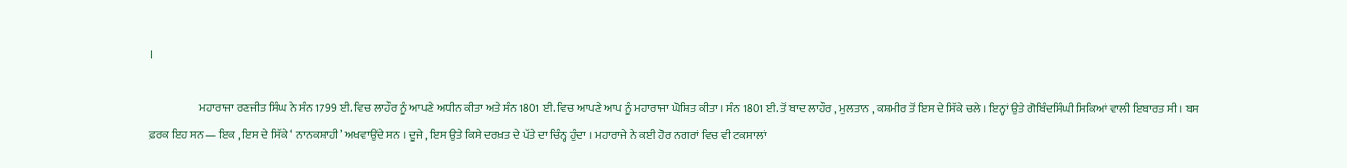।

                      ਮਹਾਰਾਜਾ ਰਣਜੀਤ ਸਿੰਘ ਨੇ ਸੰਨ 1799 ਈ. ਵਿਚ ਲਾਹੌਰ ਨੂੰ ਆਪਣੇ ਅਧੀਨ ਕੀਤਾ ਅਤੇ ਸੰਨ 1801 ਈ. ਵਿਚ ਆਪਣੇ ਆਪ ਨੂੰ ਮਹਾਰਾਜਾ ਘੋਸ਼ਿਤ ਕੀਤਾ । ਸੰਨ 1801 ਈ. ਤੋਂ ਬਾਦ ਲਾਹੌਰ , ਮੁਲਤਾਨ , ਕਸ਼ਮੀਰ ਤੋਂ ਇਸ ਦੇ ਸਿੱਕੇ ਚਲੇ । ਇਨ੍ਹਾਂ ਉਤੇ ਗੋਬਿੰਦਸਿੰਘੀ ਸਿਕਿਆਂ ਵਾਲੀ ਇਬਾਰਤ ਸੀ । ਬਸ ਫ਼ਰਕ ਇਹ ਸਨ— ਇਕ , ਇਸ ਦੇ ਸਿੱਕੇ ‘ ਨਾਨਕਸ਼ਾਹੀ’ ਅਖਵਾਉਂਦੇ ਸਨ । ਦੂਜੇ , ਇਸ ਉਤੇ ਕਿਸੇ ਦਰਖ਼ਤ ਦੇ ਪੱਤੇ ਦਾ ਚਿੰਨ੍ਹ ਹੁੰਦਾ । ਮਹਾਰਾਜੇ ਨੇ ਕਈ ਹੋਰ ਨਗਰਾਂ ਵਿਚ ਵੀ ਟਕਸਾਲਾਂ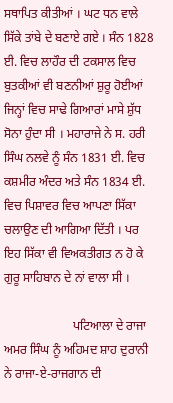ਸਥਾਪਿਤ ਕੀਤੀਆਂ । ਘਟ ਧਨ ਵਾਲੇ ਸਿੱਕੇ ਤਾਂਬੇ ਦੇ ਬਣਾਏ ਗਏ । ਸੰਨ 1828 ਈ. ਵਿਚ ਲਾਹੌਰ ਦੀ ਟਕਸਾਲ ਵਿਚ ਬੁਤਕੀਆਂ ਵੀ ਬਣਨੀਆਂ ਸ਼ੁਰੂ ਹੋਈਆਂ ਜਿਨ੍ਹਾਂ ਵਿਚ ਸਾਢੇ ਗਿਆਰਾਂ ਮਾਸੇ ਸ਼ੁੱਧ ਸੋਨਾ ਹੁੰਦਾ ਸੀ । ਮਹਾਰਾਜੇ ਨੇ ਸ. ਹਰੀ ਸਿੰਘ ਨਲਵੇ ਨੂੰ ਸੰਨ 1831 ਈ. ਵਿਚ ਕਸ਼ਮੀਰ ਅੰਦਰ ਅਤੇ ਸੰਨ 1834 ਈ. ਵਿਚ ਪਿਸ਼ਾਵਰ ਵਿਚ ਆਪਣਾ ਸਿੱਕਾ ਚਲਾਉਣ ਦੀ ਆਗਿਆ ਦਿੱਤੀ । ਪਰ ਇਹ ਸਿੱਕਾ ਵੀ ਵਿਅਕਤੀਗਤ ਨ ਹੋ ਕੇ ਗੁਰੂ ਸਾਹਿਬਾਨ ਦੇ ਨਾਂ ਵਾਲਾ ਸੀ ।

                      ਪਟਿਆਲਾ ਦੇ ਰਾਜਾ ਅਮਰ ਸਿੰਘ ਨੂੰ ਅਹਿਮਦ ਸ਼ਾਹ ਦੁਰਾਨੀ ਨੇ ਰਾਜਾ-ਏ-ਰਾਜਗਾਨ ਦੀ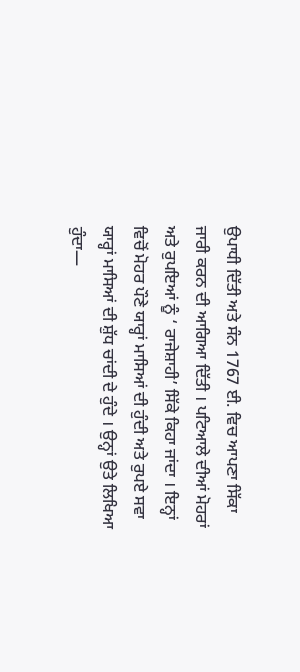ਉਪਾਧੀ ਦਿੱਤੀ ਅਤੇ ਸੰਨ 1767 ਈ. ਵਿਚ ਆਪਣਾ ਸਿੱਕਾ ਜਾਰੀ ਕਰਨ ਦੀ ਆਗਿਆ ਦਿੱਤੀ । ਪਟਿਆਲੇ ਦੀਆਂ ਮੋਹਰਾਂ ਅਤੇ ਰੁਪਇਆਂ ਨੂੰ ‘ ਰਾਜੇਸ਼ਾਹੀ’ ਸਿੱਕੇ ਕਿਹਾ ਜਾਂਦਾ । ਇਨ੍ਹਾਂ ਵਿਚੋਂ ਮੋਹਰ ਪੌਣੇ ਯਾਰ੍ਹਾਂ ਮਾਸਿਆਂ ਦੀ ਹੁੰਦੀ ਅਤੇ ਰੁਪਏ ਸਵਾ ਯਾਰ੍ਹਾਂ ਮਾਸਿਆਂ ਦੀ ਸ਼ੁੱਧ ਚਾਂਦੀ ਦੇ ਹੁੰਦੇ । ਉਨ੍ਹਾਂ ਉਤੇ ਲਿਖਿਆ ਹੁੰਦਾ—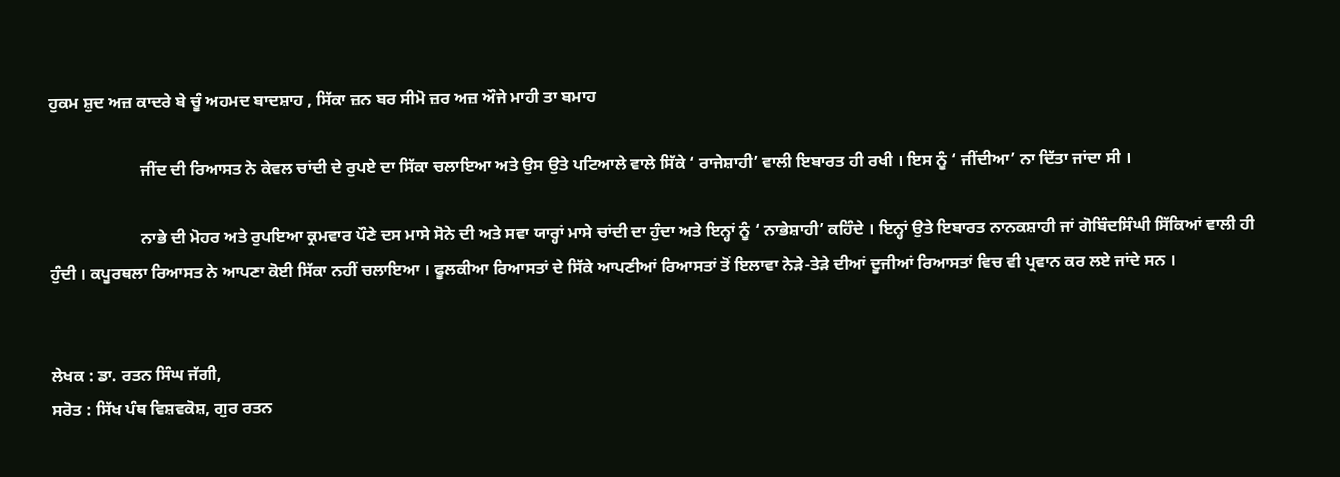ਹੁਕਮ ਸ਼ੁਦ ਅਜ਼ ਕਾਦਰੇ ਬੇ ਚੂੰ ਅਹਮਦ ਬਾਦਸ਼ਾਹ , ਸਿੱਕਾ ਜ਼ਨ ਬਰ ਸੀਮੋ ਜ਼ਰ ਅਜ਼ ਔਜੇ ਮਾਹੀ ਤਾ ਬਮਾਹ

                      ਜੀਂਦ ਦੀ ਰਿਆਸਤ ਨੇ ਕੇਵਲ ਚਾਂਦੀ ਦੇ ਰੁਪਏ ਦਾ ਸਿੱਕਾ ਚਲਾਇਆ ਅਤੇ ਉਸ ਉਤੇ ਪਟਿਆਲੇ ਵਾਲੇ ਸਿੱਕੇ ‘ ਰਾਜੇਸ਼ਾਹੀ’ ਵਾਲੀ ਇਬਾਰਤ ਹੀ ਰਖੀ । ਇਸ ਨੂੰ ‘ ਜੀਂਦੀਆ’ ਨਾ ਦਿੱਤਾ ਜਾਂਦਾ ਸੀ ।

                      ਨਾਭੇ ਦੀ ਮੋਹਰ ਅਤੇ ਰੁਪਇਆ ਕ੍ਰਮਵਾਰ ਪੌਣੇ ਦਸ ਮਾਸੇ ਸੋਨੇ ਦੀ ਅਤੇ ਸਵਾ ਯਾਰ੍ਹਾਂ ਮਾਸੇ ਚਾਂਦੀ ਦਾ ਹੁੰਦਾ ਅਤੇ ਇਨ੍ਹਾਂ ਨੂੰ ‘ ਨਾਭੇਸ਼ਾਹੀ’ ਕਹਿੰਦੇ । ਇਨ੍ਹਾਂ ਉਤੇ ਇਬਾਰਤ ਨਾਨਕਸ਼ਾਹੀ ਜਾਂ ਗੋਬਿੰਦਸਿੰਘੀ ਸਿੱਕਿਆਂ ਵਾਲੀ ਹੀ ਹੁੰਦੀ । ਕਪੂਰਥਲਾ ਰਿਆਸਤ ਨੇ ਆਪਣਾ ਕੋਈ ਸਿੱਕਾ ਨਹੀਂ ਚਲਾਇਆ । ਫੂਲਕੀਆ ਰਿਆਸਤਾਂ ਦੇ ਸਿੱਕੇ ਆਪਣੀਆਂ ਰਿਆਸਤਾਂ ਤੋਂ ਇਲਾਵਾ ਨੇੜੇ-ਤੇੜੇ ਦੀਆਂ ਦੂਜੀਆਂ ਰਿਆਸਤਾਂ ਵਿਚ ਵੀ ਪ੍ਰਵਾਨ ਕਰ ਲਏ ਜਾਂਦੇ ਸਨ ।


ਲੇਖਕ : ਡਾ. ਰਤਨ ਸਿੰਘ ਜੱਗੀ,
ਸਰੋਤ : ਸਿੱਖ ਪੰਥ ਵਿਸ਼ਵਕੋਸ਼, ਗੁਰ ਰਤਨ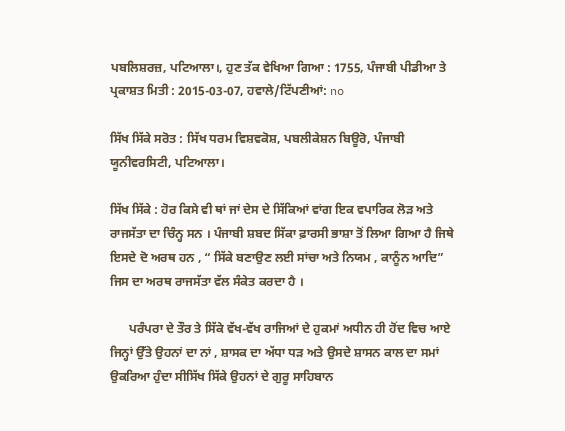ਪਬਲਿਸ਼ਰਜ਼, ਪਟਿਆਲਾ।, ਹੁਣ ਤੱਕ ਵੇਖਿਆ ਗਿਆ : 1755, ਪੰਜਾਬੀ ਪੀਡੀਆ ਤੇ ਪ੍ਰਕਾਸ਼ਤ ਮਿਤੀ : 2015-03-07, ਹਵਾਲੇ/ਟਿੱਪਣੀਆਂ: no

ਸਿੱਖ ਸਿੱਕੇ ਸਰੋਤ : ਸਿੱਖ ਧਰਮ ਵਿਸ਼ਵਕੋਸ਼, ਪਬਲੀਕੇਸ਼ਨ ਬਿਊਰੋ, ਪੰਜਾਬੀ ਯੂਨੀਵਰਸਿਟੀ, ਪਟਿਆਲਾ।

ਸਿੱਖ ਸਿੱਕੇ : ਹੋਰ ਕਿਸੇ ਵੀ ਥਾਂ ਜਾਂ ਦੇਸ ਦੇ ਸਿੱਕਿਆਂ ਵਾਂਗ ਇਕ ਵਪਾਰਿਕ ਲੋੜ ਅਤੇ ਰਾਜਸੱਤਾ ਦਾ ਚਿੰਨ੍ਹ ਸਨ । ਪੰਜਾਬੀ ਸ਼ਬਦ ਸਿੱਕਾ ਫ਼ਾਰਸੀ ਭਾਸ਼ਾ ਤੋਂ ਲਿਆ ਗਿਆ ਹੈ ਜਿਥੇ ਇਸਦੇ ਦੋ ਅਰਥ ਹਨ , “ ਸਿੱਕੇ ਬਣਾਉਣ ਲਈ ਸਾਂਚਾ ਅਤੇ ਨਿਯਮ , ਕਾਨੂੰਨ ਆਦਿ” ਜਿਸ ਦਾ ਅਰਥ ਰਾਜਸੱਤਾ ਵੱਲ ਸੰਕੇਤ ਕਰਦਾ ਹੈ ।

      ਪਰੰਪਰਾ ਦੇ ਤੌਰ ਤੇ ਸਿੱਕੇ ਵੱਖ-ਵੱਖ ਰਾਜਿਆਂ ਦੇ ਹੁਕਮਾਂ ਅਧੀਨ ਹੀ ਹੋਂਦ ਵਿਚ ਆਏ ਜਿਨ੍ਹਾਂ ਉੱਤੇ ਉਹਨਾਂ ਦਾ ਨਾਂ , ਸ਼ਾਸਕ ਦਾ ਅੱਧਾ ਧੜ ਅਤੇ ਉਸਦੇ ਸ਼ਾਸਨ ਕਾਲ ਦਾ ਸਮਾਂ ਉਕਰਿਆ ਹੁੰਦਾ ਸੀਸਿੱਖ ਸਿੱਕੇ ਉਹਨਾਂ ਦੇ ਗੁਰੂ ਸਾਹਿਬਾਨ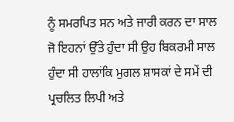ਨੂੰ ਸਮਰਪਿਤ ਸਨ ਅਤੇ ਜਾਰੀ ਕਰਨ ਦਾ ਸਾਲ ਜੋ ਇਹਨਾਂ ਉੱਤੇ ਹੁੰਦਾ ਸੀ ਉਹ ਬਿਕਰਮੀ ਸਾਲ ਹੁੰਦਾ ਸੀ ਹਾਲਾਂਕਿ ਮੁਗਲ ਸ਼ਾਸਕਾਂ ਦੇ ਸਮੇਂ ਦੀ ਪ੍ਰਚਲਿਤ ਲਿਪੀ ਅਤੇ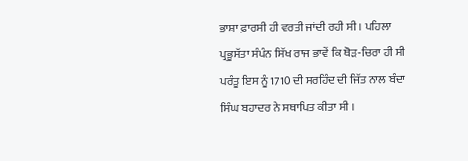ਭਾਸ਼ਾ ਫ਼ਾਰਸੀ ਹੀ ਵਰਤੀ ਜਾਂਦੀ ਰਹੀ ਸੀ । ਪਹਿਲਾ ਪ੍ਰਭੂਸੱਤਾ ਸੰਪੰਨ ਸਿੱਖ ਰਾਜ ਭਾਵੇਂ ਕਿ ਥੋੜ-ਚਿਰਾ ਹੀ ਸੀ ਪਰੰਤੂ ਇਸ ਨੂੰ 1710 ਦੀ ਸਰਹਿੰਦ ਦੀ ਜਿੱਤ ਨਾਲ ਬੰਦਾ ਸਿੰਘ ਬਹਾਦਰ ਨੇ ਸਥਾਪਿਤ ਕੀਤਾ ਸੀ ।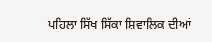ਪਹਿਲਾ ਸਿੱਖ ਸਿੱਕਾ ਸ਼ਿਵਾਲਿਕ ਦੀਆਂ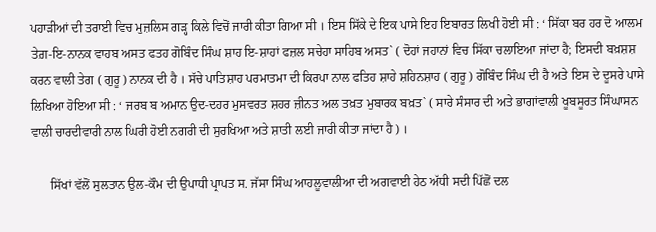ਪਹਾੜੀਆਂ ਦੀ ਤਰਾਈ ਵਿਚ ਮੁਜ਼ਲਿਸ ਗੜ੍ਹ ਕਿਲੇ ਵਿਚੋਂ ਜਾਰੀ ਕੀਤਾ ਗਿਆ ਸੀ । ਇਸ ਸਿੱਕੇ ਦੇ ਇਕ ਪਾਸੇ ਇਹ ਇਬਾਰਤ ਲਿਖੀ ਹੋਈ ਸੀ : ‘ ਸਿੱਕਾ ਬਰ ਹਰ ਦੋ ਆਲਮ ਤੇਗ਼-ਇ-ਨਾਨਕ ਵਾਹਬ ਅਸਤ ਫਤਹ ਗੋਬਿੰਦ ਸਿੰਘ ਸ਼ਾਹ ਇ-ਸ਼ਾਹਾਂ ਫਜ਼ਲ ਸਚੇਹਾ ਸਾਹਿਬ ਅਸਤ` ( ਦੋਹਾਂ ਜਹਾਨਾਂ ਵਿਚ ਸਿੱਕਾ ਚਲਾਇਆ ਜਾਂਦਾ ਹੈ; ਇਸਦੀ ਬਖ਼ਸ਼ਸ਼ ਕਰਨ ਵਾਲੀ ਤੇਗ ( ਗੁਰੂ ) ਨਾਨਕ ਦੀ ਹੈ । ਸੱਚੇ ਪਾਤਿਸ਼ਾਹ ਪਰਮਾਤਮਾ ਦੀ ਕਿਰਪਾ ਨਾਲ ਫਤਿਹ ਸ਼ਾਹੇ ਸ਼ਹਿਨਸ਼ਾਹ ( ਗੁਰੂ ) ਗੋਬਿੰਦ ਸਿੰਘ ਦੀ ਹੈ ਅਤੇ ਇਸ ਦੇ ਦੂਸਰੇ ਪਾਸੇ ਲਿਖਿਆ ਹੋਇਆ ਸੀ : ‘ ਜਰਬ ਬ ਅਮਾਨ ਉਦ-ਦਹਰ ਮੁਸਵਰਤ ਸ਼ਹਰ ਜ਼ੀਨਤ ਅਲ ਤਖ਼ਤ ਮੁਬਾਰਕ ਬਖ਼ਤ` ( ਸਾਰੇ ਸੰਸਾਰ ਦੀ ਅਤੇ ਭਾਗਾਂਵਾਲੀ ਖੂਬਸੂਰਤ ਸਿੰਘਾਸਨ ਵਾਲੀ ਚਾਰਦੀਵਾਰੀ ਨਾਲ ਘਿਰੀ ਹੋਈ ਨਗਰੀ ਦੀ ਸੁਰਖਿਆ ਅਤੇ ਸ਼ਾਤੀ ਲਈ ਜਾਰੀ ਕੀਤਾ ਜਾਂਦਾ ਹੈ ) ।

      ਸਿੱਖਾਂ ਵੱਲੋਂ ਸੁਲਤਾਨ ਉਲ-ਕੌਮ ਦੀ ਉਪਾਧੀ ਪ੍ਰਾਪਤ ਸ. ਜੱਸਾ ਸਿੰਘ ਆਹਲੂਵਾਲੀਆ ਦੀ ਅਗਵਾਈ ਹੇਠ ਅੱਧੀ ਸਦੀ ਪਿੱਛੋਂ ਦਲ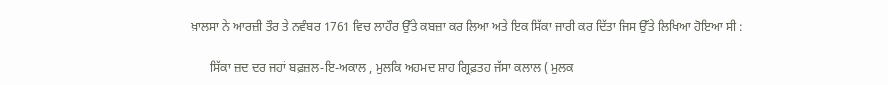ਖ਼ਾਲਸਾ ਨੇ ਆਰਜ਼ੀ ਤੌਰ ਤੇ ਨਵੰਬਰ 1761 ਵਿਚ ਲਾਹੌਰ ਉੱਤੇ ਕਬਜ਼ਾ ਕਰ ਲਿਆ ਅਤੇ ਇਕ ਸਿੱਕਾ ਜਾਰੀ ਕਰ ਦਿੱਤਾ ਜਿਸ ਉੱਤੇ ਲਿਖਿਆ ਹੋਇਆ ਸੀ :

      ਸਿੱਕਾ ਜ਼ਦ ਦਰ ਜਹਾਂ ਬਫ਼ਜ਼ਲ-ਇ-ਅਕਾਲ , ਮੁਲਕਿ ਅਹਮਦ ਸ਼ਾਹ ਗ੍ਰਿਫ਼ਤਹ ਜੱਸਾ ਕਲਾਲ ( ਮੁਲਕ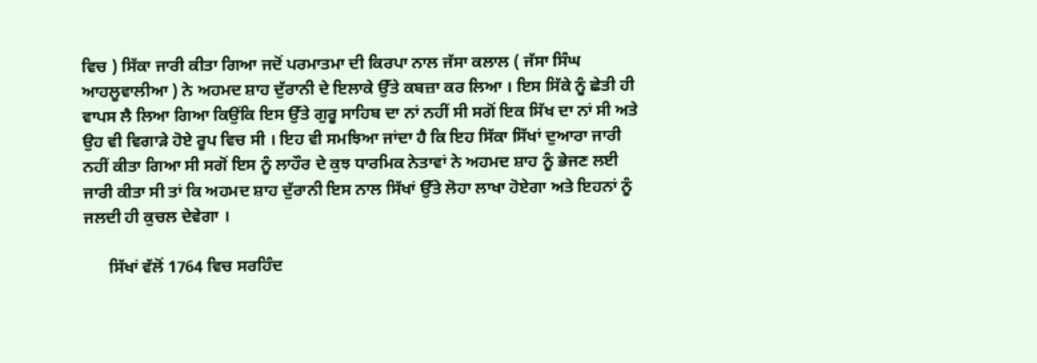ਵਿਚ ) ਸਿੱਕਾ ਜਾਰੀ ਕੀਤਾ ਗਿਆ ਜਦੋਂ ਪਰਮਾਤਮਾ ਦੀ ਕਿਰਪਾ ਨਾਲ ਜੱਸਾ ਕਲਾਲ ( ਜੱਸਾ ਸਿੰਘ ਆਹਲੂਵਾਲੀਆ ) ਨੇ ਅਹਮਦ ਸ਼ਾਹ ਦੁੱਰਾਨੀ ਦੇ ਇਲਾਕੇ ਉੱਤੇ ਕਬਜ਼ਾ ਕਰ ਲਿਆ । ਇਸ ਸਿੱਕੇ ਨੂੰ ਛੇਤੀ ਹੀ ਵਾਪਸ ਲੈ ਲਿਆ ਗਿਆ ਕਿਉਂਕਿ ਇਸ ਉੱਤੇ ਗੁਰੂ ਸਾਹਿਬ ਦਾ ਨਾਂ ਨਹੀਂ ਸੀ ਸਗੋਂ ਇਕ ਸਿੱਖ ਦਾ ਨਾਂ ਸੀ ਅਤੇ ਉਹ ਵੀ ਵਿਗਾੜੇ ਹੋਏ ਰੂਪ ਵਿਚ ਸੀ । ਇਹ ਵੀ ਸਮਝਿਆ ਜਾਂਦਾ ਹੈ ਕਿ ਇਹ ਸਿੱਕਾ ਸਿੱਖਾਂ ਦੁਆਰਾ ਜਾਰੀ ਨਹੀਂ ਕੀਤਾ ਗਿਆ ਸੀ ਸਗੋਂ ਇਸ ਨੂੰ ਲਾਹੌਰ ਦੇ ਕੁਝ ਧਾਰਮਿਕ ਨੇਤਾਵਾਂ ਨੇ ਅਹਮਦ ਸ਼ਾਹ ਨੂੰ ਭੇਜਣ ਲਈ ਜਾਰੀ ਕੀਤਾ ਸੀ ਤਾਂ ਕਿ ਅਹਮਦ ਸ਼ਾਹ ਦੁੱਰਾਨੀ ਇਸ ਨਾਲ ਸਿੱਖਾਂ ਉੱਤੇ ਲੋਹਾ ਲਾਖਾ ਹੋਏਗਾ ਅਤੇ ਇਹਨਾਂ ਨੂੰ ਜਲਦੀ ਹੀ ਕੁਚਲ ਦੇਵੇਗਾ ।

      ਸਿੱਖਾਂ ਵੱਲੋਂ 1764 ਵਿਚ ਸਰਹਿੰਦ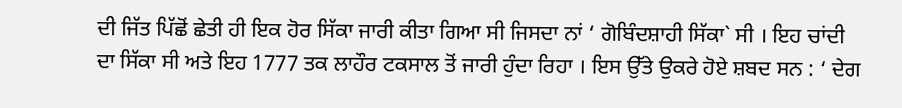ਦੀ ਜਿੱਤ ਪਿੱਛੋਂ ਛੇਤੀ ਹੀ ਇਕ ਹੋਰ ਸਿੱਕਾ ਜਾਰੀ ਕੀਤਾ ਗਿਆ ਸੀ ਜਿਸਦਾ ਨਾਂ ‘ ਗੋਬਿੰਦਸ਼ਾਹੀ ਸਿੱਕਾ` ਸੀ । ਇਹ ਚਾਂਦੀ ਦਾ ਸਿੱਕਾ ਸੀ ਅਤੇ ਇਹ 1777 ਤਕ ਲਾਹੌਰ ਟਕਸਾਲ ਤੋਂ ਜਾਰੀ ਹੁੰਦਾ ਰਿਹਾ । ਇਸ ਉੱਤੇ ਉਕਰੇ ਹੋਏ ਸ਼ਬਦ ਸਨ : ‘ ਦੇਗ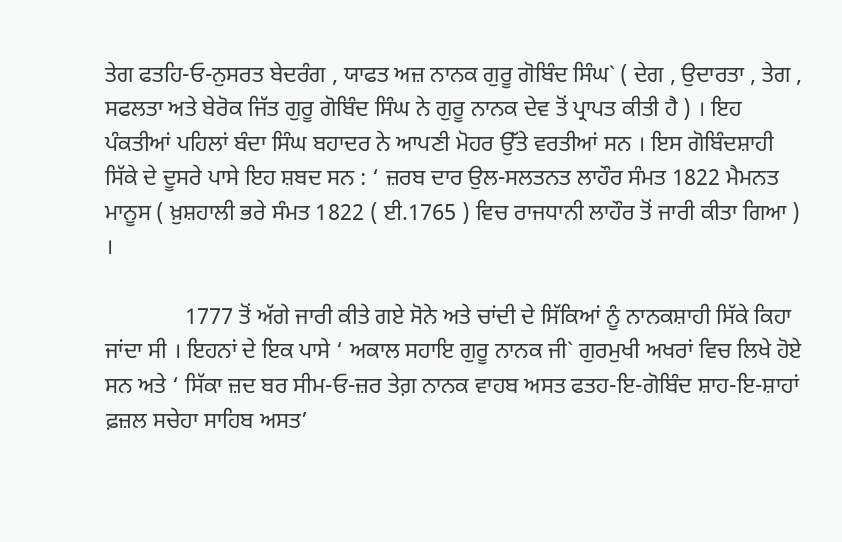ਤੇਗ ਫਤਹਿ-ਓ-ਨੁਸਰਤ ਬੇਦਰੰਗ , ਯਾਫਤ ਅਜ਼ ਨਾਨਕ ਗੁਰੂ ਗੋਬਿੰਦ ਸਿੰਘ` ( ਦੇਗ , ਉਦਾਰਤਾ , ਤੇਗ , ਸਫਲਤਾ ਅਤੇ ਬੇਰੋਕ ਜਿੱਤ ਗੁਰੂ ਗੋਬਿੰਦ ਸਿੰਘ ਨੇ ਗੁਰੂ ਨਾਨਕ ਦੇਵ ਤੋਂ ਪ੍ਰਾਪਤ ਕੀਤੀ ਹੈ ) । ਇਹ ਪੰਕਤੀਆਂ ਪਹਿਲਾਂ ਬੰਦਾ ਸਿੰਘ ਬਹਾਦਰ ਨੇ ਆਪਣੀ ਮੋਹਰ ਉੱਤੇ ਵਰਤੀਆਂ ਸਨ । ਇਸ ਗੋਬਿੰਦਸ਼ਾਹੀ ਸਿੱਕੇ ਦੇ ਦੂਸਰੇ ਪਾਸੇ ਇਹ ਸ਼ਬਦ ਸਨ : ‘ ਜ਼ਰਬ ਦਾਰ ਉਲ-ਸਲਤਨਤ ਲਾਹੌਰ ਸੰਮਤ 1822 ਮੈਮਨਤ ਮਾਨੂਸ ( ਖ਼ੁਸ਼ਹਾਲੀ ਭਰੇ ਸੰਮਤ 1822 ( ਈ.1765 ) ਵਿਚ ਰਾਜਧਾਨੀ ਲਾਹੌਰ ਤੋਂ ਜਾਰੀ ਕੀਤਾ ਗਿਆ ) ।

              1777 ਤੋਂ ਅੱਗੇ ਜਾਰੀ ਕੀਤੇ ਗਏ ਸੋਨੇ ਅਤੇ ਚਾਂਦੀ ਦੇ ਸਿੱਕਿਆਂ ਨੂੰ ਨਾਨਕਸ਼ਾਹੀ ਸਿੱਕੇ ਕਿਹਾ ਜਾਂਦਾ ਸੀ । ਇਹਨਾਂ ਦੇ ਇਕ ਪਾਸੇ ‘ ਅਕਾਲ ਸਹਾਇ ਗੁਰੂ ਨਾਨਕ ਜੀ` ਗੁਰਮੁਖੀ ਅਖਰਾਂ ਵਿਚ ਲਿਖੇ ਹੋਏ ਸਨ ਅਤੇ ‘ ਸਿੱਕਾ ਜ਼ਦ ਬਰ ਸੀਮ-ਓ-ਜ਼ਰ ਤੇਗ਼ ਨਾਨਕ ਵਾਹਬ ਅਸਤ ਫਤਹ-ਇ-ਗੋਬਿੰਦ ਸ਼ਾਹ-ਇ-ਸ਼ਾਹਾਂ ਫ਼ਜ਼ਲ ਸਚੇਹਾ ਸਾਹਿਬ ਅਸਤ’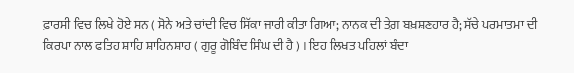ਫ਼ਾਰਸੀ ਵਿਚ ਲਿਖੇ ਹੋਏ ਸਨ ( ਸੋਨੇ ਅਤੇ ਚਾਂਦੀ ਵਿਚ ਸਿੱਕਾ ਜਾਰੀ ਕੀਤਾ ਗਿਆ; ਨਾਨਕ ਦੀ ਤੇਗ਼ ਬਖ਼ਸ਼ਣਹਾਰ ਹੈ; ਸੱਚੇ ਪਰਮਾਤਮਾ ਦੀ ਕਿਰਪਾ ਨਾਲ ਫਤਿਹ ਸ਼ਾਹਿ ਸ਼ਾਹਿਨਸ਼ਾਹ ( ਗੁਰੂ ਗੋਬਿੰਦ ਸਿੰਘ ਦੀ ਹੈ ) । ਇਹ ਲਿਖਤ ਪਹਿਲਾਂ ਬੰਦਾ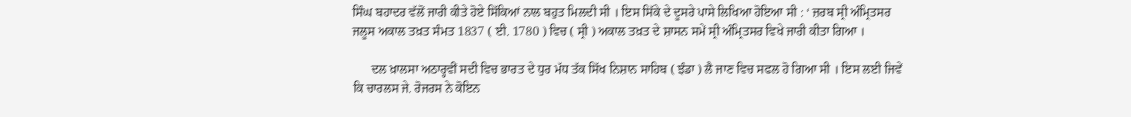ਸਿੰਘ ਬਹਾਦਰ ਵੱਲੋਂ ਜਾਰੀ ਕੀਤੇ ਹੋਏ ਸਿੱਕਿਆਂ ਨਾਲ ਬਹੁਤ ਮਿਲਦੀ ਸੀ । ਇਸ ਸਿੱਕੇ ਦੇ ਦੂਸਰੇ ਪਾਸੇ ਲਿਖਿਆ ਹੋਇਆ ਸੀ : ‘ ਜ਼ਰਬ ਸ੍ਰੀ ਅੰਮ੍ਰਿਤਸਰ ਜਲੂਸ ਅਕਾਲ ਤਖ਼ਤ ਸੰਮਤ 1837 ( ਈ. 1780 ) ਵਿਚ ( ਸ੍ਰੀ ) ਅਕਾਲ ਤਖ਼ਤ ਦੇ ਸ਼ਾਸਨ ਸਮੇਂ ਸ੍ਰੀ ਅੰਮ੍ਰਿਤਸਰ ਵਿਖੇ ਜਾਰੀ ਕੀਤਾ ਗਿਆ ।

      ਦਲ ਖ਼ਾਲਸਾ ਅਠਾਰ੍ਹਵੀਂ ਸਦੀ ਵਿਚ ਭਾਰਤ ਦੇ ਧੁਰ ਮੱਧ ਤੱਕ ਸਿੱਖ ਨਿਸ਼ਾਨ ਸਾਹਿਬ ( ਝੰਡਾ ) ਲੈ ਜਾਣ ਵਿਚ ਸਫਲ ਹੋ ਗਿਆ ਸੀ । ਇਸ ਲਈ ਜਿਵੇਂ ਕਿ ਚਾਰਲਸ ਜੇ. ਰੋਜਰਸ ਨੇ ਕੋਇਨ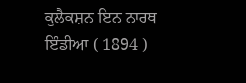ਕੁਲੈਕਸ਼ਨ ਇਨ ਨਾਰਥ ਇੰਡੀਆ ( 1894 )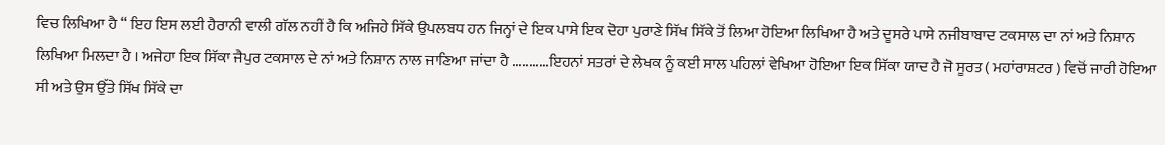ਵਿਚ ਲਿਖਿਆ ਹੈ “ ਇਹ ਇਸ ਲਈ ਹੈਰਾਨੀ ਵਾਲੀ ਗੱਲ ਨਹੀਂ ਹੈ ਕਿ ਅਜਿਹੇ ਸਿੱਕੇ ਉਪਲਬਧ ਹਨ ਜਿਨ੍ਹਾਂ ਦੇ ਇਕ ਪਾਸੇ ਇਕ ਦੋਹਾ ਪੁਰਾਣੇ ਸਿੱਖ ਸਿੱਕੇ ਤੋਂ ਲਿਆ ਹੋਇਆ ਲਿਖਿਆ ਹੈ ਅਤੇ ਦੂਸਰੇ ਪਾਸੇ ਨਜੀਬਾਬਾਦ ਟਕਸਾਲ ਦਾ ਨਾਂ ਅਤੇ ਨਿਸ਼ਾਨ ਲਿਖਿਆ ਮਿਲਦਾ ਹੈ । ਅਜੇਹਾ ਇਕ ਸਿੱਕਾ ਜੈਪੁਰ ਟਕਸਾਲ ਦੇ ਨਾਂ ਅਤੇ ਨਿਸ਼ਾਨ ਨਾਲ ਜਾਣਿਆ ਜਾਂਦਾ ਹੈ ...........ਇਹਨਾਂ ਸਤਰਾਂ ਦੇ ਲੇਖਕ ਨੂੰ ਕਈ ਸਾਲ ਪਹਿਲਾਂ ਵੇਖਿਆ ਹੋਇਆ ਇਕ ਸਿੱਕਾ ਯਾਦ ਹੈ ਜੋ ਸੂਰਤ ( ਮਹਾਂਰਾਸ਼ਟਰ ) ਵਿਚੋਂ ਜਾਰੀ ਹੋਇਆ ਸੀ ਅਤੇ ਉਸ ਉੱਤੇ ਸਿੱਖ ਸਿੱਕੇ ਦਾ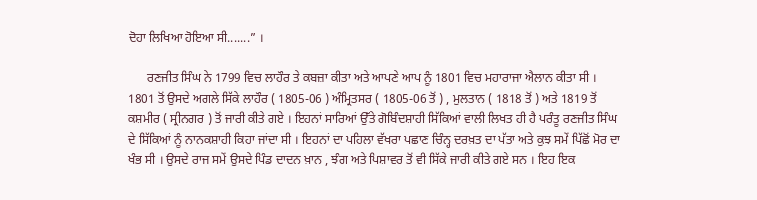ਦੋਹਾ ਲਿਖਿਆ ਹੋਇਆ ਸੀ.......” ।

      ਰਣਜੀਤ ਸਿੰਘ ਨੇ 1799 ਵਿਚ ਲਾਹੌਰ ਤੇ ਕਬਜ਼ਾ ਕੀਤਾ ਅਤੇ ਆਪਣੇ ਆਪ ਨੂੰ 1801 ਵਿਚ ਮਹਾਰਾਜਾ ਐਲਾਨ ਕੀਤਾ ਸੀ । 1801 ਤੋਂ ਉਸਦੇ ਅਗਲੇ ਸਿੱਕੇ ਲਾਹੌਰ ( 1805-06 ) ਅੰਮ੍ਰਿਤਸਰ ( 1805-06 ਤੋਂ ) , ਮੁਲਤਾਨ ( 1818 ਤੋਂ ) ਅਤੇ 1819 ਤੋਂ ਕਸ਼ਮੀਰ ( ਸ੍ਰੀਨਗਰ ) ਤੋਂ ਜਾਰੀ ਕੀਤੇ ਗਏ । ਇਹਨਾਂ ਸਾਰਿਆਂ ਉੱਤੇ ਗੋਬਿੰਦਸ਼ਾਹੀ ਸਿੱਕਿਆਂ ਵਾਲੀ ਲਿਖਤ ਹੀ ਹੈ ਪਰੰਤੂ ਰਣਜੀਤ ਸਿੰਘ ਦੇ ਸਿੱਕਿਆਂ ਨੂੰ ਨਾਨਕਸ਼ਾਹੀ ਕਿਹਾ ਜਾਂਦਾ ਸੀ । ਇਹਨਾਂ ਦਾ ਪਹਿਲਾ ਵੱਖਰਾ ਪਛਾਣ ਚਿੰਨ੍ਹ ਦਰਖ਼ਤ ਦਾ ਪੱਤਾ ਅਤੇ ਕੁਝ ਸਮੇਂ ਪਿੱਛੋਂ ਮੋਰ ਦਾ ਖੰਭ ਸੀ । ਉਸਦੇ ਰਾਜ ਸਮੇਂ ਉਸਦੇ ਪਿੰਡ ਦਾਦਨ ਖ਼ਾਨ , ਝੰਗ ਅਤੇ ਪਿਸ਼ਾਵਰ ਤੋਂ ਵੀ ਸਿੱਕੇ ਜਾਰੀ ਕੀਤੇ ਗਏ ਸਨ । ਇਹ ਇਕ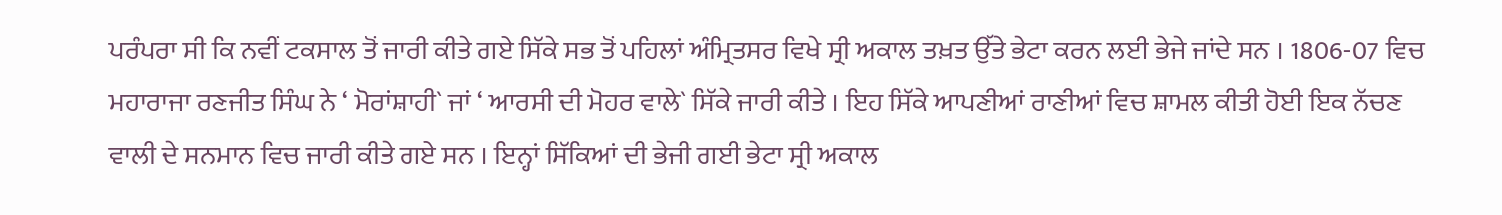ਪਰੰਪਰਾ ਸੀ ਕਿ ਨਵੀਂ ਟਕਸਾਲ ਤੋਂ ਜਾਰੀ ਕੀਤੇ ਗਏ ਸਿੱਕੇ ਸਭ ਤੋਂ ਪਹਿਲਾਂ ਅੰਮ੍ਰਿਤਸਰ ਵਿਖੇ ਸ੍ਰੀ ਅਕਾਲ ਤਖ਼ਤ ਉੱਤੇ ਭੇਟਾ ਕਰਨ ਲਈ ਭੇਜੇ ਜਾਂਦੇ ਸਨ । 1806-07 ਵਿਚ ਮਹਾਰਾਜਾ ਰਣਜੀਤ ਸਿੰਘ ਨੇ ‘ ਮੋਰਾਂਸ਼ਾਹੀ` ਜਾਂ ‘ ਆਰਸੀ ਦੀ ਮੋਹਰ ਵਾਲੇ` ਸਿੱਕੇ ਜਾਰੀ ਕੀਤੇ । ਇਹ ਸਿੱਕੇ ਆਪਣੀਆਂ ਰਾਣੀਆਂ ਵਿਚ ਸ਼ਾਮਲ ਕੀਤੀ ਹੋਈ ਇਕ ਨੱਚਣ ਵਾਲੀ ਦੇ ਸਨਮਾਨ ਵਿਚ ਜਾਰੀ ਕੀਤੇ ਗਏ ਸਨ । ਇਨ੍ਹਾਂ ਸਿੱਕਿਆਂ ਦੀ ਭੇਜੀ ਗਈ ਭੇਟਾ ਸ੍ਰੀ ਅਕਾਲ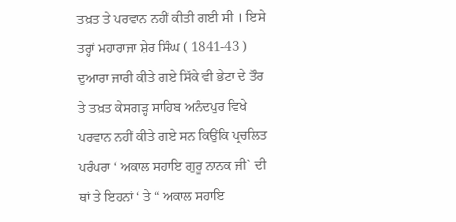ਤਖ਼ਤ ਤੇ ਪਰਵਾਨ ਨਹੀਂ ਕੀਤੀ ਗਈ ਸੀ । ਇਸੇ ਤਰ੍ਹਾਂ ਮਹਾਰਾਜਾ ਸ਼ੇਰ ਸਿੰਘ ( 1841-43 ) ਦੁਆਰਾ ਜਾਰੀ ਕੀਤੇ ਗਏ ਸਿੱਕੇ ਵੀ ਭੇਟਾ ਦੇ ਤੌਰ ਤੇ ਤਖ਼ਤ ਕੇਸਗੜ੍ਹ ਸਾਹਿਬ ਅਨੰਦਪੁਰ ਵਿਖੇ ਪਰਵਾਨ ਨਹੀਂ ਕੀਤੇ ਗਏ ਸਨ ਕਿਉਂਕਿ ਪ੍ਰਚਲਿਤ ਪਰੰਪਰਾ ‘ ਅਕਾਲ ਸਹਾਇ ਗੁਰੂ ਨਾਨਕ ਜੀ` ਦੀ ਥਾਂ ਤੇ ਇਹਨਾਂ ‘ ਤੇ “ ਅਕਾਲ ਸਹਾਇ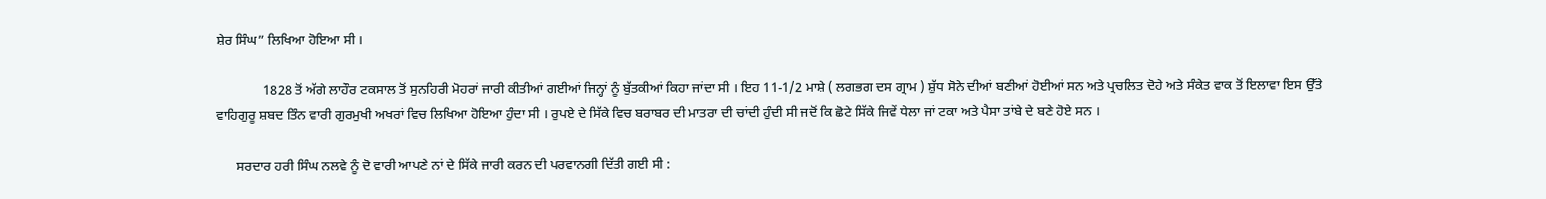ਸ਼ੇਰ ਸਿੰਘ” ਲਿਖਿਆ ਹੋਇਆ ਸੀ ।

              1828 ਤੋਂ ਅੱਗੇ ਲਾਹੌਰ ਟਕਸਾਲ ਤੋਂ ਸੁਨਹਿਰੀ ਮੋਹਰਾਂ ਜਾਰੀ ਕੀਤੀਆਂ ਗਈਆਂ ਜਿਨ੍ਹਾਂ ਨੂੰ ਬੁੱਤਕੀਆਂ ਕਿਹਾ ਜਾਂਦਾ ਸੀ । ਇਹ 11-1/2 ਮਾਸ਼ੇ ( ਲਗਭਗ ਦਸ ਗ੍ਰਾਮ ) ਸ਼ੁੱਧ ਸੋਨੇ ਦੀਆਂ ਬਣੀਆਂ ਹੋਈਆਂ ਸਨ ਅਤੇ ਪ੍ਰਚਲਿਤ ਦੋਹੇ ਅਤੇ ਸੰਕੇਤ ਵਾਕ ਤੋਂ ਇਲਾਵਾ ਇਸ ਉੱਤੇ ਵਾਹਿਗੁਰੂ ਸ਼ਬਦ ਤਿੰਨ ਵਾਰੀ ਗੁਰਮੁਖੀ ਅਖਰਾਂ ਵਿਚ ਲਿਖਿਆ ਹੋਇਆ ਹੁੰਦਾ ਸੀ । ਰੁਪਏ ਦੇ ਸਿੱਕੇ ਵਿਚ ਬਰਾਬਰ ਦੀ ਮਾਤਰਾ ਦੀ ਚਾਂਦੀ ਹੁੰਦੀ ਸੀ ਜਦੋਂ ਕਿ ਛੋਟੇ ਸਿੱਕੇ ਜਿਵੇਂ ਧੇਲਾ ਜਾਂ ਟਕਾ ਅਤੇ ਪੈਸਾ ਤਾਂਬੇ ਦੇ ਬਣੇ ਹੋਏ ਸਨ ।

      ਸਰਦਾਰ ਹਰੀ ਸਿੰਘ ਨਲਵੇ ਨੂੰ ਦੋ ਵਾਰੀ ਆਪਣੇ ਨਾਂ ਦੇ ਸਿੱਕੇ ਜਾਰੀ ਕਰਨ ਦੀ ਪਰਵਾਨਗੀ ਦਿੱਤੀ ਗਈ ਸੀ :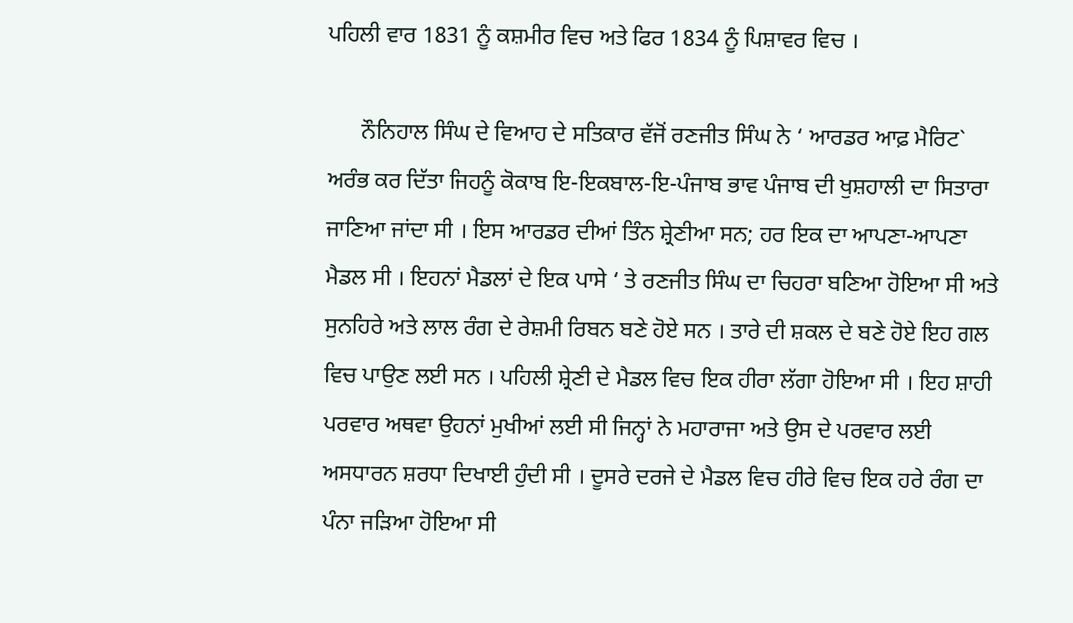ਪਹਿਲੀ ਵਾਰ 1831 ਨੂੰ ਕਸ਼ਮੀਰ ਵਿਚ ਅਤੇ ਫਿਰ 1834 ਨੂੰ ਪਿਸ਼ਾਵਰ ਵਿਚ ।

      ਨੌਨਿਹਾਲ ਸਿੰਘ ਦੇ ਵਿਆਹ ਦੇ ਸਤਿਕਾਰ ਵੱਜੋਂ ਰਣਜੀਤ ਸਿੰਘ ਨੇ ‘ ਆਰਡਰ ਆਫ਼ ਮੈਰਿਟ` ਅਰੰਭ ਕਰ ਦਿੱਤਾ ਜਿਹਨੂੰ ਕੋਕਾਬ ਇ-ਇਕਬਾਲ-ਇ-ਪੰਜਾਬ ਭਾਵ ਪੰਜਾਬ ਦੀ ਖੁਸ਼ਹਾਲੀ ਦਾ ਸਿਤਾਰਾ ਜਾਣਿਆ ਜਾਂਦਾ ਸੀ । ਇਸ ਆਰਡਰ ਦੀਆਂ ਤਿੰਨ ਸ਼੍ਰੇਣੀਆ ਸਨ; ਹਰ ਇਕ ਦਾ ਆਪਣਾ-ਆਪਣਾ ਮੈਡਲ ਸੀ । ਇਹਨਾਂ ਮੈਡਲਾਂ ਦੇ ਇਕ ਪਾਸੇ ‘ ਤੇ ਰਣਜੀਤ ਸਿੰਘ ਦਾ ਚਿਹਰਾ ਬਣਿਆ ਹੋਇਆ ਸੀ ਅਤੇ ਸੁਨਹਿਰੇ ਅਤੇ ਲਾਲ ਰੰਗ ਦੇ ਰੇਸ਼ਮੀ ਰਿਬਨ ਬਣੇ ਹੋਏ ਸਨ । ਤਾਰੇ ਦੀ ਸ਼ਕਲ ਦੇ ਬਣੇ ਹੋਏ ਇਹ ਗਲ ਵਿਚ ਪਾਉਣ ਲਈ ਸਨ । ਪਹਿਲੀ ਸ਼੍ਰੇਣੀ ਦੇ ਮੈਡਲ ਵਿਚ ਇਕ ਹੀਰਾ ਲੱਗਾ ਹੋਇਆ ਸੀ । ਇਹ ਸ਼ਾਹੀ ਪਰਵਾਰ ਅਥਵਾ ਉਹਨਾਂ ਮੁਖੀਆਂ ਲਈ ਸੀ ਜਿਨ੍ਹਾਂ ਨੇ ਮਹਾਰਾਜਾ ਅਤੇ ਉਸ ਦੇ ਪਰਵਾਰ ਲਈ ਅਸਧਾਰਨ ਸ਼ਰਧਾ ਦਿਖਾਈ ਹੁੰਦੀ ਸੀ । ਦੂਸਰੇ ਦਰਜੇ ਦੇ ਮੈਡਲ ਵਿਚ ਹੀਰੇ ਵਿਚ ਇਕ ਹਰੇ ਰੰਗ ਦਾ ਪੰਨਾ ਜੜਿਆ ਹੋਇਆ ਸੀ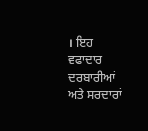। ਇਹ ਵਫਾਦਾਰ ਦਰਬਾਰੀਆਂ ਅਤੇ ਸਰਦਾਰਾਂ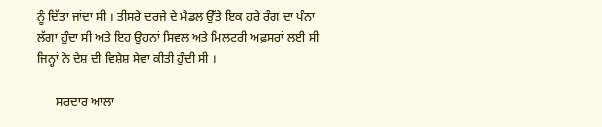ਨੂੰ ਦਿੱਤਾ ਜਾਂਦਾ ਸੀ । ਤੀਸਰੇ ਦਰਜੇ ਦੇ ਮੈਡਲ ਉੱਤੇ ਇਕ ਹਰੇ ਰੰਗ ਦਾ ਪੰਨਾ ਲੱਗਾ ਹੁੰਦਾ ਸੀ ਅਤੇ ਇਹ ਉਹਨਾਂ ਸਿਵਲ ਅਤੇ ਮਿਲਟਰੀ ਅਫ਼ਸਰਾਂ ਲਈ ਸੀ ਜਿਨ੍ਹਾਂ ਨੇ ਦੇਸ਼ ਦੀ ਵਿਸ਼ੇਸ਼ ਸੇਵਾ ਕੀਤੀ ਹੁੰਦੀ ਸੀ ।

      ਸਰਦਾਰ ਆਲਾ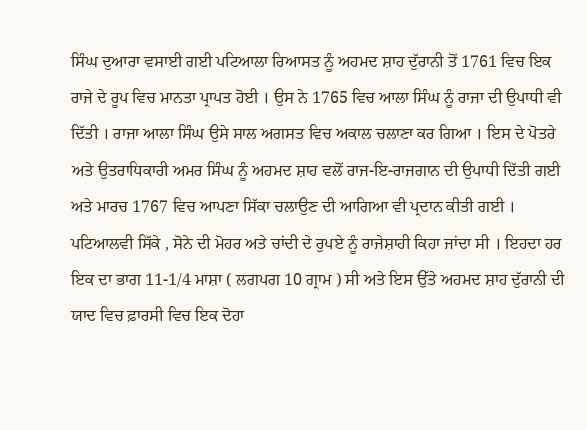ਸਿੰਘ ਦੁਆਰਾ ਵਸਾਈ ਗਈ ਪਟਿਆਲਾ ਰਿਆਸਤ ਨੂੰ ਅਹਮਦ ਸ਼ਾਹ ਦੁੱਰਾਨੀ ਤੋਂ 1761 ਵਿਚ ਇਕ ਰਾਜੇ ਦੇ ਰੂਪ ਵਿਚ ਮਾਨਤਾ ਪ੍ਰਾਪਤ ਹੋਈ । ਉਸ ਨੇ 1765 ਵਿਚ ਆਲਾ ਸਿੰਘ ਨੂੰ ਰਾਜਾ ਦੀ ਉਪਾਧੀ ਵੀ ਦਿੱਤੀ । ਰਾਜਾ ਆਲਾ ਸਿੰਘ ਉਸੇ ਸਾਲ ਅਗਸਤ ਵਿਚ ਅਕਾਲ ਚਲਾਣਾ ਕਰ ਗਿਆ । ਇਸ ਦੇ ਪੋਤਰੇ ਅਤੇ ਉਤਰਾਧਿਕਾਰੀ ਅਮਰ ਸਿੰਘ ਨੂੰ ਅਹਮਦ ਸ਼ਾਹ ਵਲੋਂ ਰਾਜ-ਇ-ਰਾਜਗਾਨ ਦੀ ਉਪਾਧੀ ਦਿੱਤੀ ਗਈ ਅਤੇ ਮਾਰਚ 1767 ਵਿਚ ਆਪਣਾ ਸਿੱਕਾ ਚਲਾਉਣ ਦੀ ਆਗਿਆ ਵੀ ਪ੍ਰਦਾਨ ਕੀਤੀ ਗਈ । ਪਟਿਆਲਵੀ ਸਿੱਕੇ , ਸੋਨੇ ਦੀ ਮੋਹਰ ਅਤੇ ਚਾਂਦੀ ਦੇ ਰੁਪਏ ਨੂੰ ਰਾਜੇਸ਼ਾਹੀ ਕਿਹਾ ਜਾਂਦਾ ਸੀ । ਇਹਦਾ ਹਰ ਇਕ ਦਾ ਭਾਗ 11-1/4 ਮਾਸ਼ਾ ( ਲਗਪਗ 10 ਗ੍ਰਾਮ ) ਸੀ ਅਤੇ ਇਸ ਉੱਤੇ ਅਹਮਦ ਸ਼ਾਹ ਦੁੱਰਾਨੀ ਦੀ ਯਾਦ ਵਿਚ ਫ਼ਾਰਸੀ ਵਿਚ ਇਕ ਦੋਹਾ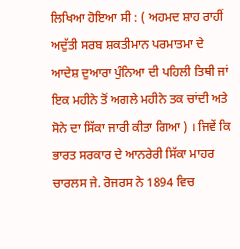ਲਿਖਿਆ ਹੋਇਆ ਸੀ : ( ਅਹਮਦ ਸ਼ਾਹ ਰਾਹੀਂ ਅਦੁੱਤੀ ਸਰਬ ਸ਼ਕਤੀਮਾਨ ਪਰਮਾਤਮਾ ਦੇ ਆਦੇਸ਼ ਦੁਆਰਾ ਪੁੰਨਿਆ ਦੀ ਪਹਿਲੀ ਤਿਥੀ ਜਾਂ ਇਕ ਮਹੀਨੇ ਤੋਂ ਅਗਲੇ ਮਹੀਨੇ ਤਕ ਚਾਂਦੀ ਅਤੇ ਸੋਨੇ ਦਾ ਸਿੱਕਾ ਜਾਰੀ ਕੀਤਾ ਗਿਆ ) । ਜਿਵੇਂ ਕਿ ਭਾਰਤ ਸਰਕਾਰ ਦੇ ਆਨਰੇਰੀ ਸਿੱਕਾ ਮਾਹਰ ਚਾਰਲਸ ਜੇ. ਰੋਜਰਸ ਨੇ 1894 ਵਿਚ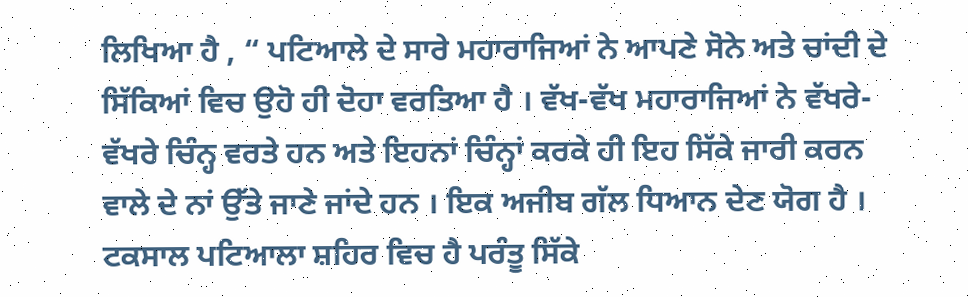ਲਿਖਿਆ ਹੈ , “ ਪਟਿਆਲੇ ਦੇ ਸਾਰੇ ਮਹਾਰਾਜਿਆਂ ਨੇ ਆਪਣੇ ਸੋਨੇ ਅਤੇ ਚਾਂਦੀ ਦੇ ਸਿੱਕਿਆਂ ਵਿਚ ਉਹੋ ਹੀ ਦੋਹਾ ਵਰਤਿਆ ਹੈ । ਵੱਖ-ਵੱਖ ਮਹਾਰਾਜਿਆਂ ਨੇ ਵੱਖਰੇ-ਵੱਖਰੇ ਚਿੰਨ੍ਹ ਵਰਤੇ ਹਨ ਅਤੇ ਇਹਨਾਂ ਚਿੰਨ੍ਹਾਂ ਕਰਕੇ ਹੀ ਇਹ ਸਿੱਕੇ ਜਾਰੀ ਕਰਨ ਵਾਲੇ ਦੇ ਨਾਂ ਉੱਤੇ ਜਾਣੇ ਜਾਂਦੇ ਹਨ । ਇਕ ਅਜੀਬ ਗੱਲ ਧਿਆਨ ਦੇਣ ਯੋਗ ਹੈ । ਟਕਸਾਲ ਪਟਿਆਲਾ ਸ਼ਹਿਰ ਵਿਚ ਹੈ ਪਰੰਤੂ ਸਿੱਕੇ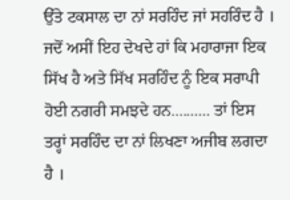ਉੱਤੇ ਟਕਸਾਲ ਦਾ ਨਾਂ ਸਰਹਿੰਦ ਜਾਂ ਸਹਰਿੰਦ ਹੈ । ਜਦੋਂ ਅਸੀਂ ਇਹ ਦੇਖਦੇ ਹਾਂ ਕਿ ਮਹਾਰਾਜਾ ਇਕ ਸਿੱਖ ਹੈ ਅਤੇ ਸਿੱਖ ਸਰਹਿੰਦ ਨੂੰ ਇਕ ਸਰਾਪੀ ਹੋਈ ਨਗਰੀ ਸਮਝਦੇ ਹਨ.......... ਤਾਂ ਇਸ ਤਰ੍ਹਾਂ ਸਰਹਿੰਦ ਦਾ ਨਾਂ ਲਿਖਣਾ ਅਜੀਬ ਲਗਦਾ ਹੈ ।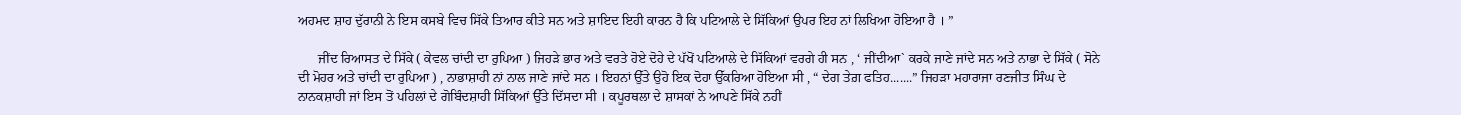ਅਹਮਦ ਸ਼ਾਹ ਦੁੱਰਾਨੀ ਨੇ ਇਸ ਕਸਬੇ ਵਿਚ ਸਿੱਕੇ ਤਿਆਰ ਕੀਤੇ ਸਨ ਅਤੇ ਸ਼ਾਇਦ ਇਹੀ ਕਾਰਨ ਹੈ ਕਿ ਪਟਿਆਲੇ ਦੇ ਸਿੱਕਿਆਂ ਉਪਰ ਇਹ ਨਾਂ ਲਿਖਿਆ ਹੋਇਆ ਹੈ । ”

      ਜੀਂਦ ਰਿਆਸਤ ਦੇ ਸਿੱਕੇ ( ਕੇਵਲ ਚਾਂਦੀ ਦਾ ਰੁਪਿਆ ) ਜਿਹੜੇ ਭਾਰ ਅਤੇ ਵਰਤੇ ਹੋਏ ਦੋਹੇ ਦੇ ਪੱਖੋਂ ਪਟਿਆਲੇ ਦੇ ਸਿੱਕਿਆਂ ਵਰਗੇ ਹੀ ਸਨ , ‘ ਜੀਂਦੀਆ` ਕਰਕੇ ਜਾਣੇ ਜਾਂਦੇ ਸਨ ਅਤੇ ਨਾਭਾ ਦੇ ਸਿੱਕੇ ( ਸੋਨੇ ਦੀ ਮੋਹਰ ਅਤੇ ਚਾਂਦੀ ਦਾ ਰੁਪਿਆ ) , ਨਾਭਾਸ਼ਾਹੀ ਨਾਂ ਨਾਲ ਜਾਣੇ ਜਾਂਦੇ ਸਨ । ਇਹਨਾਂ ਉੱਤੇ ਉਹੋ ਇਕ ਦੋਹਾ ਉੱਕਰਿਆ ਹੋਇਆ ਸੀ , “ ਦੇਗ ਤੇਗ਼ ਫਤਿਹ.......” ਜਿਹੜਾ ਮਹਾਰਾਜਾ ਰਣਜੀਤ ਸਿੰਘ ਦੇ ਨਾਨਕਸ਼ਾਹੀ ਜਾਂ ਇਸ ਤੋਂ ਪਹਿਲਾਂ ਦੇ ਗੋਬਿੰਦਸ਼ਾਹੀ ਸਿੱਕਿਆਂ ਉੱਤੇ ਦਿੱਸਦਾ ਸੀ । ਕਪੂਰਥਲਾ ਦੇ ਸ਼ਾਸਕਾਂ ਨੇ ਆਪਣੇ ਸਿੱਕੇ ਨਹੀਂ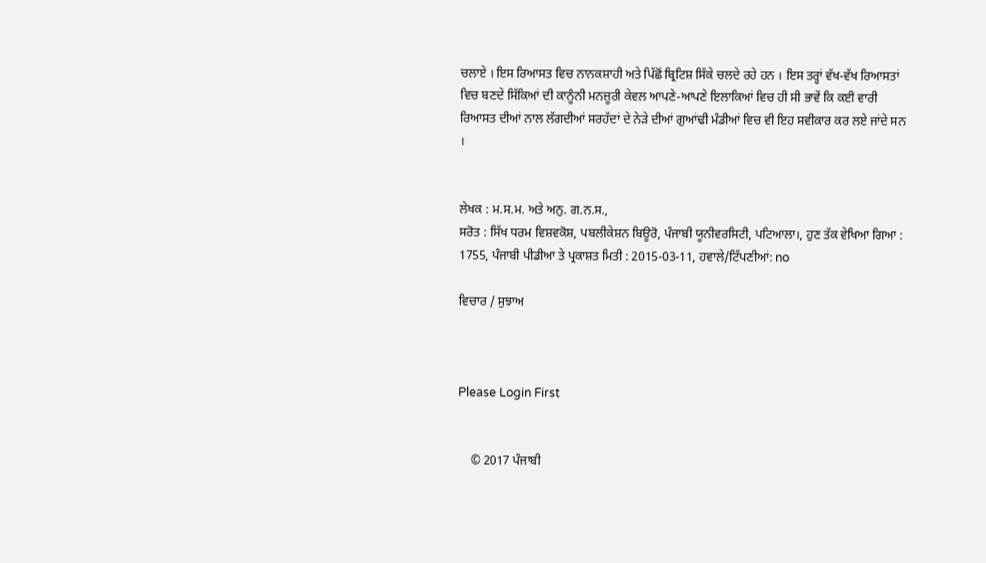ਚਲਾਏ । ਇਸ ਰਿਆਸਤ ਵਿਚ ਨਾਨਕਸ਼ਾਹੀ ਅਤੇ ਪਿੱਛੋਂ ਬ੍ਰਿਟਿਸ਼ ਸਿੱਕੇ ਚਲਦੇ ਰਹੇ ਹਨ । ਇਸ ਤਰ੍ਹਾਂ ਵੱਖ-ਵੱਖ ਰਿਆਸਤਾਂ ਵਿਚ ਬਣਦੇ ਸਿੱਕਿਆਂ ਦੀ ਕਾਨੂੰਨੀ ਮਨਜ਼ੂਰੀ ਕੇਵਲ ਆਪਣੇ-ਆਪਣੇ ਇਲਾਕਿਆਂ ਵਿਚ ਹੀ ਸੀ ਭਾਵੇਂ ਕਿ ਕਈ ਵਾਰੀ ਰਿਆਸਤ ਦੀਆਂ ਨਾਲ ਲੱਗਦੀਆਂ ਸਰਹੱਦਾਂ ਦੇ ਨੇੜੇ ਦੀਆਂ ਗੁਆਂਢੀ ਮੰਡੀਆਂ ਵਿਚ ਵੀ ਇਹ ਸਵੀਕਾਰ ਕਰ ਲਏ ਜਾਂਦੇ ਸਨ ।


ਲੇਖਕ : ਮ.ਸ.ਮ. ਅਤੇ ਅਨੁ. ਗ.ਨ.ਸ.,
ਸਰੋਤ : ਸਿੱਖ ਧਰਮ ਵਿਸ਼ਵਕੋਸ਼, ਪਬਲੀਕੇਸ਼ਨ ਬਿਊਰੋ, ਪੰਜਾਬੀ ਯੂਨੀਵਰਸਿਟੀ, ਪਟਿਆਲਾ।, ਹੁਣ ਤੱਕ ਵੇਖਿਆ ਗਿਆ : 1755, ਪੰਜਾਬੀ ਪੀਡੀਆ ਤੇ ਪ੍ਰਕਾਸ਼ਤ ਮਿਤੀ : 2015-03-11, ਹਵਾਲੇ/ਟਿੱਪਣੀਆਂ: no

ਵਿਚਾਰ / ਸੁਝਾਅ



Please Login First


    © 2017 ਪੰਜਾਬੀ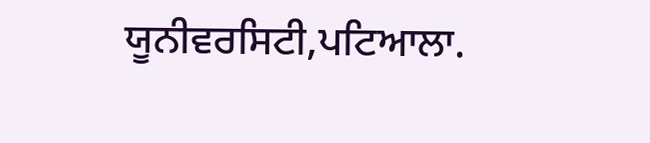ਯੂਨੀਵਰਸਿਟੀ,ਪਟਿਆਲਾ.